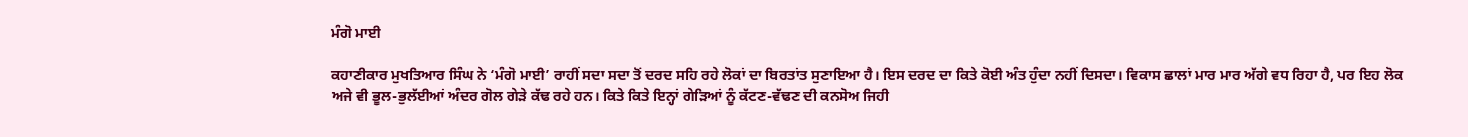ਮੰਗੋ ਮਾਈ

ਕਹਾਣੀਕਾਰ ਮੁਖਤਿਆਰ ਸਿੰਘ ਨੇ ‘ਮੰਗੋ ਮਾਈ’ ਰਾਹੀਂ ਸਦਾ ਸਦਾ ਤੋਂ ਦਰਦ ਸਹਿ ਰਹੇ ਲੋਕਾਂ ਦਾ ਬਿਰਤਾਂਤ ਸੁਣਾਇਆ ਹੈ। ਇਸ ਦਰਦ ਦਾ ਕਿਤੇ ਕੋਈ ਅੰਤ ਹੁੰਦਾ ਨਹੀਂ ਦਿਸਦਾ। ਵਿਕਾਸ ਛਾਲਾਂ ਮਾਰ ਮਾਰ ਅੱਗੇ ਵਧ ਰਿਹਾ ਹੈ, ਪਰ ਇਹ ਲੋਕ ਅਜੇ ਵੀ ਭੂਲ-ਭੁਲੱਈਆਂ ਅੰਦਰ ਗੋਲ ਗੇੜੇ ਕੱਢ ਰਹੇ ਹਨ। ਕਿਤੇ ਕਿਤੇ ਇਨ੍ਹਾਂ ਗੇੜਿਆਂ ਨੂੰ ਕੱਟਣ-ਵੱਢਣ ਦੀ ਕਨਸੋਅ ਜਿਹੀ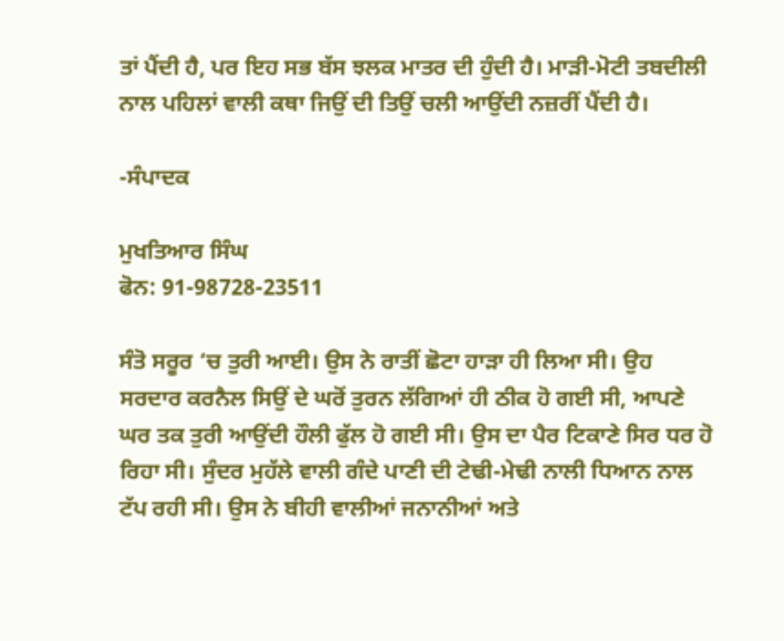ਤਾਂ ਪੈਂਦੀ ਹੈ, ਪਰ ਇਹ ਸਭ ਬੱਸ ਝਲਕ ਮਾਤਰ ਦੀ ਹੁੰਦੀ ਹੈ। ਮਾੜੀ-ਮੋਟੀ ਤਬਦੀਲੀ ਨਾਲ ਪਹਿਲਾਂ ਵਾਲੀ ਕਥਾ ਜਿਉਂ ਦੀ ਤਿਉਂ ਚਲੀ ਆਉਂਦੀ ਨਜ਼ਰੀਂ ਪੈਂਦੀ ਹੈ।

-ਸੰਪਾਦਕ

ਮੁਖਤਿਆਰ ਸਿੰਘ
ਫੋਨ: 91-98728-23511

ਸੰਤੋ ਸਰੂਰ ‘ਚ ਤੁਰੀ ਆਈ। ਉਸ ਨੇ ਰਾਤੀਂ ਛੋਟਾ ਹਾੜਾ ਹੀ ਲਿਆ ਸੀ। ਉਹ ਸਰਦਾਰ ਕਰਨੈਲ ਸਿਉਂ ਦੇ ਘਰੋਂ ਤੁਰਨ ਲੱਗਿਆਂ ਹੀ ਠੀਕ ਹੋ ਗਈ ਸੀ, ਆਪਣੇ ਘਰ ਤਕ ਤੁਰੀ ਆਉਂਦੀ ਹੌਲੀ ਫੁੱਲ ਹੋ ਗਈ ਸੀ। ਉਸ ਦਾ ਪੈਰ ਟਿਕਾਣੇ ਸਿਰ ਧਰ ਹੋ ਰਿਹਾ ਸੀ। ਸੁੰਦਰ ਮੁਹੱਲੇ ਵਾਲੀ ਗੰਦੇ ਪਾਣੀ ਦੀ ਟੇਢੀ-ਮੇਢੀ ਨਾਲੀ ਧਿਆਨ ਨਾਲ ਟੱਪ ਰਹੀ ਸੀ। ਉਸ ਨੇ ਬੀਹੀ ਵਾਲੀਆਂ ਜਨਾਨੀਆਂ ਅਤੇ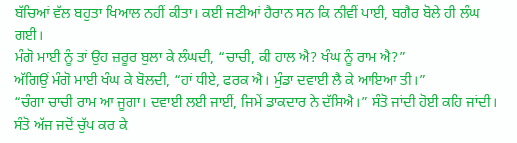ਬੱਚਿਆਂ ਵੱਲ ਬਹੁਤਾ ਖਿਆਲ ਨਹੀਂ ਕੀਤਾ। ਕਈ ਜਣੀਆਂ ਹੈਰਾਨ ਸਨ ਕਿ ਨੀਵੀਂ ਪਾਈ, ਬਗੈਰ ਬੋਲੇ ਹੀ ਲੰਘ ਗਈ।
ਮੰਗੋ ਮਾਈ ਨੂੰ ਤਾਂ ਉਹ ਜ਼ਰੂਰ ਬੁਲਾ ਕੇ ਲੰਘਦੀ, “ਚਾਚੀ, ਕੀ ਹਾਲ ਐ? ਖੰਘ ਨੂੰ ਰਾਮ ਐ?”
ਅੱਗਿਉਂ ਮੰਗੋ ਮਾਈ ਖੰਘ ਕੇ ਬੋਲਦੀ, “ਹਾਂ ਧੀਏ, ਫਰਕ ਐ। ਮੁੰਡਾ ਦਵਾਈ ਲੈ ਕੇ ਆਇਆ ਤੀ।”
“ਚੰਗਾ ਚਾਚੀ ਰਾਮ ਆ ਜੂਗਾ। ਦਵਾਈ ਲਈ ਜਾਈਂ, ਜਿਮੇਂ ਡਾਕਦਾਰ ਨੇ ਦੱਸਿਐ।” ਸੰਤੋ ਜਾਂਦੀ ਹੋਈ ਕਹਿ ਜਾਂਦੀ।
ਸੰਤੋ ਅੱਜ ਜਦੋਂ ਚੁੱਪ ਕਰ ਕੇ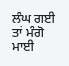ਲੰਘ ਗਈ ਤਾਂ ਮੰਗੋ ਮਾਈ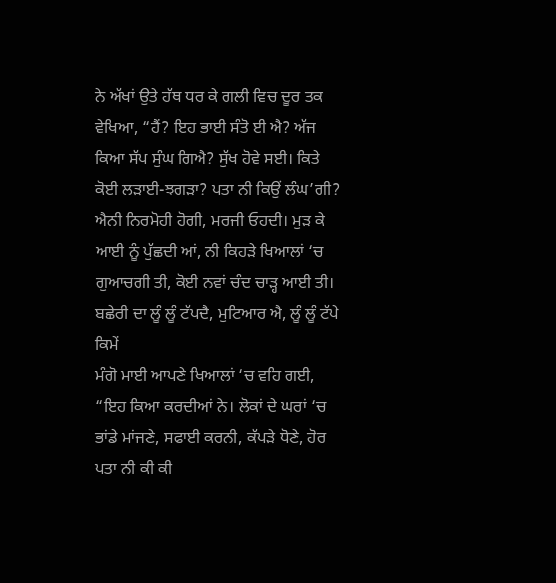ਨੇ ਅੱਖਾਂ ਉਤੇ ਹੱਥ ਧਰ ਕੇ ਗਲੀ ਵਿਚ ਦੂਰ ਤਕ ਵੇਖਿਆ, “ਹੈਂ? ਇਹ ਭਾਈ ਸੰਤੋ ਈ ਐ? ਅੱਜ ਕਿਆ ਸੱਪ ਸੁੰਘ ਗਿਐ? ਸੁੱਖ ਹੋਵੇ ਸਈ। ਕਿਤੇ ਕੋਈ ਲੜਾਈ-ਝਗੜਾ? ਪਤਾ ਨੀ ਕਿਉਂ ਲੰਘ’ਗੀ? ਐਨੀ ਨਿਰਮੋਹੀ ਹੋਗੀ, ਮਰਜੀ ਓਹਦੀ। ਮੁੜ ਕੇ ਆਈ ਨੂੰ ਪੁੱਛਦੀ ਆਂ, ਨੀ ਕਿਹੜੇ ਖਿਆਲਾਂ ‘ਚ ਗੁਆਚਗੀ ਤੀ, ਕੋਈ ਨਵਾਂ ਚੰਦ ਚਾੜ੍ਹ ਆਈ ਤੀ। ਬਛੇਰੀ ਦਾ ਲੂੰ ਲੂੰ ਟੱਪਦੈ, ਮੁਟਿਆਰ ਐ, ਲੂੰ ਲੂੰ ਟੱਪੇ ਕਿਮੇਂ
ਮੰਗੋ ਮਾਈ ਆਪਣੇ ਖਿਆਲਾਂ ‘ਚ ਵਹਿ ਗਈ, “ਇਹ ਕਿਆ ਕਰਦੀਆਂ ਨੇ। ਲੋਕਾਂ ਦੇ ਘਰਾਂ ‘ਚ ਭਾਂਡੇ ਮਾਂਜਣੇ, ਸਫਾਈ ਕਰਨੀ, ਕੱਪੜੇ ਧੋਣੇ, ਹੋਰ ਪਤਾ ਨੀ ਕੀ ਕੀ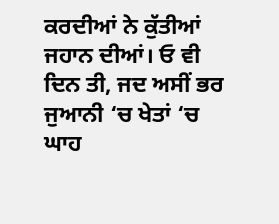ਕਰਦੀਆਂ ਨੇ ਕੁੱਤੀਆਂ ਜਹਾਨ ਦੀਆਂ। ਓ ਵੀ ਦਿਨ ਤੀ, ਜਦ ਅਸੀਂ ਭਰ ਜੁਆਨੀ ‘ਚ ਖੇਤਾਂ ‘ਚ ਘਾਹ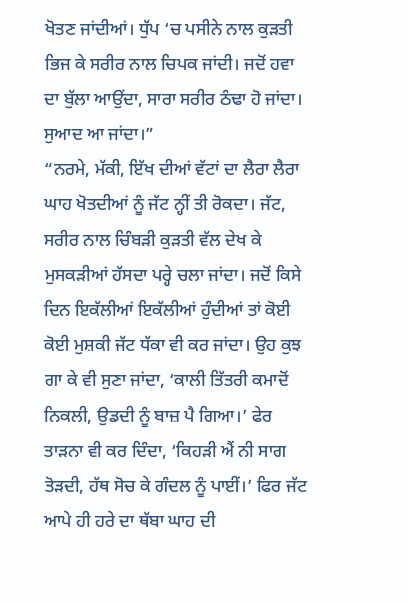ਖੋਤਣ ਜਾਂਦੀਆਂ। ਧੁੱਪ ‘ਚ ਪਸੀਨੇ ਨਾਲ ਕੁੜਤੀ ਭਿਜ ਕੇ ਸਰੀਰ ਨਾਲ ਚਿਪਕ ਜਾਂਦੀ। ਜਦੋਂ ਹਵਾ ਦਾ ਬੁੱਲਾ ਆਉਂਦਾ, ਸਾਰਾ ਸਰੀਰ ਠੰਢਾ ਹੋ ਜਾਂਦਾ। ਸੁਆਦ ਆ ਜਾਂਦਾ।”
“ਨਰਮੇ, ਮੱਕੀ, ਇੱਖ ਦੀਆਂ ਵੱਟਾਂ ਦਾ ਲੈਰਾ ਲੈਰਾ ਘਾਹ ਖੋਤਦੀਆਂ ਨੂੰ ਜੱਟ ਨ੍ਹੀਂ ਤੀ ਰੋਕਦਾ। ਜੱਟ, ਸਰੀਰ ਨਾਲ ਚਿੰਬੜੀ ਕੁੜਤੀ ਵੱਲ ਦੇਖ ਕੇ ਮੁਸਕੜੀਆਂ ਹੱਸਦਾ ਪਰ੍ਹੇ ਚਲਾ ਜਾਂਦਾ। ਜਦੋਂ ਕਿਸੇ ਦਿਨ ਇਕੱਲੀਆਂ ਇਕੱਲੀਆਂ ਹੁੰਦੀਆਂ ਤਾਂ ਕੋਈ ਕੋਈ ਮੁਸ਼ਕੀ ਜੱਟ ਧੱਕਾ ਵੀ ਕਰ ਜਾਂਦਾ। ਉਹ ਕੁਝ ਗਾ ਕੇ ਵੀ ਸੁਣਾ ਜਾਂਦਾ, ‘ਕਾਲੀ ਤਿੱਤਰੀ ਕਮਾਦੋਂ ਨਿਕਲੀ, ਉਡਦੀ ਨੂੰ ਬਾਜ਼ ਪੈ ਗਿਆ।’ ਫੇਰ ਤਾੜਨਾ ਵੀ ਕਰ ਦਿੰਦਾ, ‘ਕਿਹੜੀ ਐਂ ਨੀ ਸਾਗ ਤੋੜਦੀ, ਹੱਥ ਸੋਚ ਕੇ ਗੰਦਲ ਨੂੰ ਪਾਈਂ।’ ਫਿਰ ਜੱਟ ਆਪੇ ਹੀ ਹਰੇ ਦਾ ਥੱਬਾ ਘਾਹ ਦੀ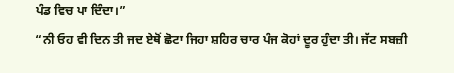ਪੰਡ ਵਿਚ ਪਾ ਦਿੰਦਾ।”
“ਨੀ ਓਹ ਵੀ ਦਿਨ ਤੀ ਜਦ ਏਥੋਂ ਛੋਟਾ ਜਿਹਾ ਸ਼ਹਿਰ ਚਾਰ ਪੰਜ ਕੋਹਾਂ ਦੂਰ ਹੁੰਦਾ ਤੀ। ਜੱਟ ਸਬਜ਼ੀ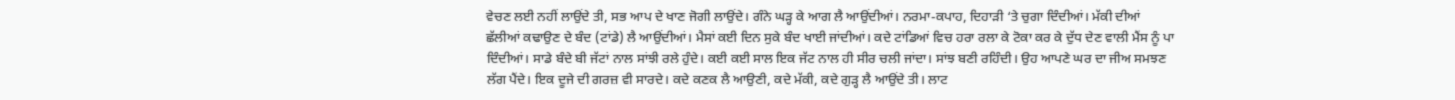ਵੇਚਣ ਲਈ ਨਹੀਂ ਲਾਉਂਦੇ ਤੀ, ਸਭ ਆਪ ਦੇ ਖਾਣ ਜੋਗੀ ਲਾਉਂਦੇ। ਗੰਨੇ ਘੜ੍ਹ ਕੇ ਆਗ ਲੈ ਆਉਂਦੀਆਂ। ਨਰਮਾ-ਕਪਾਹ, ਦਿਹਾੜੀ ‘ਤੇ ਚੁਗਾ ਦਿੰਦੀਆਂ। ਮੱਕੀ ਦੀਆਂ ਛੱਲੀਆਂ ਕਢਾਉਣ ਦੇ ਬੰਦ (ਟਾਂਡੇ) ਲੈ ਆਉਂਦੀਆਂ। ਮੈਸਾਂ ਕਈ ਦਿਨ ਸੁਕੇ ਬੰਦ ਖਾਈ ਜਾਂਦੀਆਂ। ਕਦੇ ਟਾਂਡਿਆਂ ਵਿਚ ਹਰਾ ਰਲਾ ਕੇ ਟੋਕਾ ਕਰ ਕੇ ਦੁੱਧ ਦੇਣ ਵਾਲੀ ਮੈਂਸ ਨੂੰ ਪਾ ਦਿੰਦੀਆਂ। ਸਾਡੇ ਬੰਦੇ ਬੀ ਜੱਟਾਂ ਨਾਲ ਸਾਂਝੀ ਰਲੇ ਹੁੰਦੇ। ਕਈ ਕਈ ਸਾਲ ਇਕ ਜੱਟ ਨਾਲ ਹੀ ਸੀਰ ਚਲੀ ਜਾਂਦਾ। ਸਾਂਝ ਬਣੀ ਰਹਿੰਦੀ। ਉਹ ਆਪਣੇ ਘਰ ਦਾ ਜੀਅ ਸਮਝਣ ਲੱਗ ਪੈਂਦੇ। ਇਕ ਦੂਜੇ ਦੀ ਗਰਜ਼ ਵੀ ਸਾਰਦੇ। ਕਦੇ ਕਣਕ ਲੈ ਆਉਣੀ, ਕਦੇ ਮੱਕੀ, ਕਦੇ ਗੁੜ੍ਹ ਲੈ ਆਉਂਦੇ ਤੀ। ਲਾਟ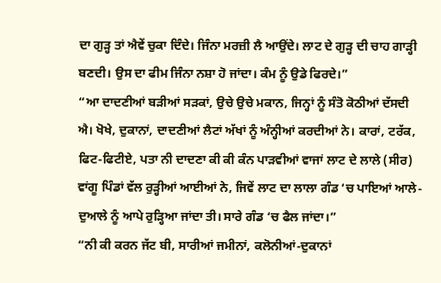ਦਾ ਗੁੜ੍ਹ ਤਾਂ ਐਵੇਂ ਚੁਕਾ ਦਿੰਦੇ। ਜਿੰਨਾ ਮਰਜ਼ੀ ਲੈ ਆਉਂਦੇ। ਲਾਟ ਦੇ ਗੁੜ੍ਹ ਦੀ ਚਾਹ ਗਾੜ੍ਹੀ ਬਣਦੀ। ਉਸ ਦਾ ਫੀਮ ਜਿੰਨਾ ਨਸ਼ਾ ਹੋ ਜਾਂਦਾ। ਕੰਮ ਨੂੰ ਉਡੇ ਫਿਰਦੇ।”
“ਆ ਦਾਦਣੀਆਂ ਬੜੀਆਂ ਸੜਕਾਂ, ਉਚੇ ਉਚੇ ਮਕਾਨ, ਜਿਨ੍ਹਾਂ ਨੂੰ ਸੰਤੋ ਕੋਠੀਆਂ ਦੱਸਦੀ ਐ। ਖੋਖੇ, ਦੁਕਾਨਾਂ, ਦਾਦਣੀਆਂ ਲੈਟਾਂ ਅੱਖਾਂ ਨੂੰ ਅੰਨ੍ਹੀਆਂ ਕਰਦੀਆਂ ਨੇ। ਕਾਰਾਂ, ਟਰੱਕ, ਫਿਟ-ਫਿਟੀਏ, ਪਤਾ ਨੀ ਦਾਦਣਾ ਕੀ ਕੀ ਕੰਨ ਪਾੜਵੀਆਂ ਵਾਜਾਂ ਲਾਟ ਦੇ ਲਾਲੇ (ਸੀਰ) ਵਾਂਗੂ ਪਿੰਡਾਂ ਵੱਲ ਰੁੜ੍ਹੀਆਂ ਆਈਆਂ ਨੇ, ਜਿਵੇਂ ਲਾਟ ਦਾ ਲਾਲਾ ਗੰਡ ‘ਚ ਪਾਇਆਂ ਆਲੇ-ਦੁਆਲੇ ਨੂੰ ਆਪੇ ਰੁੜ੍ਹਿਆ ਜਾਂਦਾ ਤੀ। ਸਾਰੇ ਗੰਡ ‘ਚ ਫੈਲ ਜਾਂਦਾ।”
“ਨੀ ਕੀ ਕਰਨ ਜੱਟ ਬੀ, ਸਾਰੀਆਂ ਜਮੀਨਾਂ, ਕਲੋਨੀਆਂ-ਦੁਕਾਨਾਂ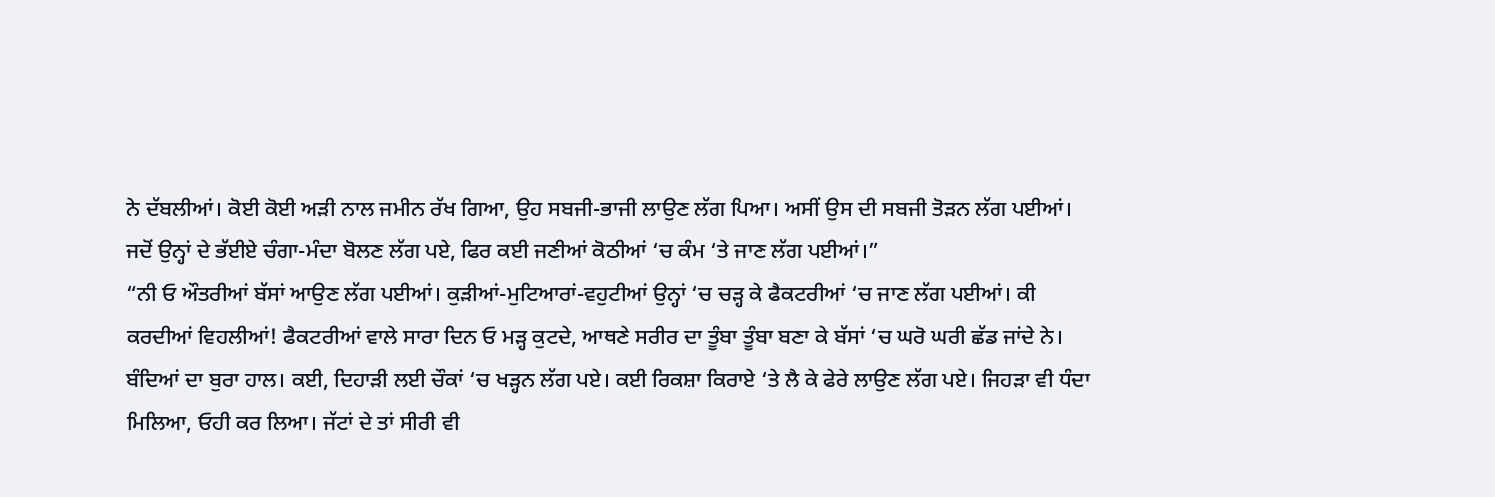ਨੇ ਦੱਬਲੀਆਂ। ਕੋਈ ਕੋਈ ਅੜੀ ਨਾਲ ਜਮੀਨ ਰੱਖ ਗਿਆ, ਉਹ ਸਬਜੀ-ਭਾਜੀ ਲਾਉਣ ਲੱਗ ਪਿਆ। ਅਸੀਂ ਉਸ ਦੀ ਸਬਜੀ ਤੋੜਨ ਲੱਗ ਪਈਆਂ। ਜਦੋਂ ਉਨ੍ਹਾਂ ਦੇ ਭੱਈਏ ਚੰਗਾ-ਮੰਦਾ ਬੋਲਣ ਲੱਗ ਪਏ, ਫਿਰ ਕਈ ਜਣੀਆਂ ਕੋਠੀਆਂ ‘ਚ ਕੰਮ ‘ਤੇ ਜਾਣ ਲੱਗ ਪਈਆਂ।”
“ਨੀ ਓ ਔਤਰੀਆਂ ਬੱਸਾਂ ਆਉਣ ਲੱਗ ਪਈਆਂ। ਕੁੜੀਆਂ-ਮੁਟਿਆਰਾਂ-ਵਹੁਟੀਆਂ ਉਨ੍ਹਾਂ ‘ਚ ਚੜ੍ਹ ਕੇ ਫੈਕਟਰੀਆਂ ‘ਚ ਜਾਣ ਲੱਗ ਪਈਆਂ। ਕੀ ਕਰਦੀਆਂ ਵਿਹਲੀਆਂ! ਫੈਕਟਰੀਆਂ ਵਾਲੇ ਸਾਰਾ ਦਿਨ ਓ ਮੜ੍ਹ ਕੁਟਦੇ, ਆਥਣੇ ਸਰੀਰ ਦਾ ਤੂੰਬਾ ਤੂੰਬਾ ਬਣਾ ਕੇ ਬੱਸਾਂ ‘ਚ ਘਰੋ ਘਰੀ ਛੱਡ ਜਾਂਦੇ ਨੇ। ਬੰਦਿਆਂ ਦਾ ਬੁਰਾ ਹਾਲ। ਕਈ, ਦਿਹਾੜੀ ਲਈ ਚੌਕਾਂ ‘ਚ ਖੜ੍ਹਨ ਲੱਗ ਪਏ। ਕਈ ਰਿਕਸ਼ਾ ਕਿਰਾਏ ‘ਤੇ ਲੈ ਕੇ ਫੇਰੇ ਲਾਉਣ ਲੱਗ ਪਏ। ਜਿਹੜਾ ਵੀ ਧੰਦਾ ਮਿਲਿਆ, ਓਹੀ ਕਰ ਲਿਆ। ਜੱਟਾਂ ਦੇ ਤਾਂ ਸੀਰੀ ਵੀ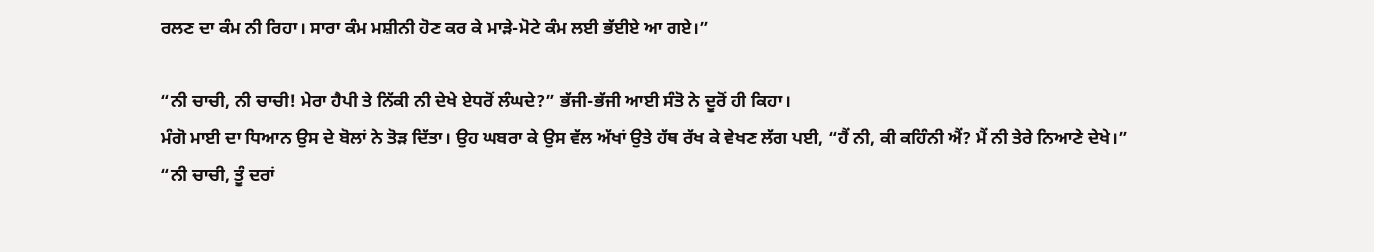ਰਲਣ ਦਾ ਕੰਮ ਨੀ ਰਿਹਾ। ਸਾਰਾ ਕੰਮ ਮਸ਼ੀਨੀ ਹੋਣ ਕਰ ਕੇ ਮਾੜੇ-ਮੋਟੇ ਕੰਮ ਲਈ ਭੱਈਏ ਆ ਗਏ।”

“ਨੀ ਚਾਚੀ, ਨੀ ਚਾਚੀ! ਮੇਰਾ ਹੈਪੀ ਤੇ ਨਿੱਕੀ ਨੀ ਦੇਖੇ ਏਧਰੋਂ ਲੰਘਦੇ?” ਭੱਜੀ-ਭੱਜੀ ਆਈ ਸੰਤੋ ਨੇ ਦੂਰੋਂ ਹੀ ਕਿਹਾ।
ਮੰਗੋ ਮਾਈ ਦਾ ਧਿਆਨ ਉਸ ਦੇ ਬੋਲਾਂ ਨੇ ਤੋੜ ਦਿੱਤਾ। ਉਹ ਘਬਰਾ ਕੇ ਉਸ ਵੱਲ ਅੱਖਾਂ ਉਤੇ ਹੱਥ ਰੱਖ ਕੇ ਵੇਖਣ ਲੱਗ ਪਈ, “ਹੈਂ ਨੀ, ਕੀ ਕਹਿੰਨੀ ਐਂ? ਮੈਂ ਨੀ ਤੇਰੇ ਨਿਆਣੇ ਦੇਖੇ।”
“ਨੀ ਚਾਚੀ, ਤੂੰ ਦਰਾਂ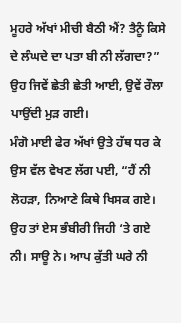ਮੂਹਰੇ ਅੱਖਾਂ ਮੀਚੀ ਬੈਠੀ ਐਂ? ਤੈਨੂੰ ਕਿਸੇ ਦੇ ਲੰਘਦੇ ਦਾ ਪਤਾ ਬੀ ਨੀ ਲੱਗਦਾ?” ਉਹ ਜਿਵੇਂ ਛੇਤੀ ਛੇਤੀ ਆਈ, ਉਵੇਂ ਰੌਲਾ ਪਾਉਂਦੀ ਮੁੜ ਗਈ।
ਮੰਗੋ ਮਾਈ ਫੇਰ ਅੱਖਾਂ ਉਤੇ ਹੱਥ ਧਰ ਕੇ ਉਸ ਵੱਲ ਵੇਖਣ ਲੱਗ ਪਈ, “ਹੈਂ ਨੀ ਲੋਹੜਾ, ਨਿਆਣੇ ਕਿਥੇ ਖਿਸਕ ਗਏ। ਉਹ ਤਾਂ ਏਸ ਭੰਬੀਰੀ ਜਿਹੀ ‘ਤੇ ਗਏ ਨੀ। ਸਾਊ ਨੇ। ਆਪ ਕੁੱਤੀ ਘਰੇ ਨੀ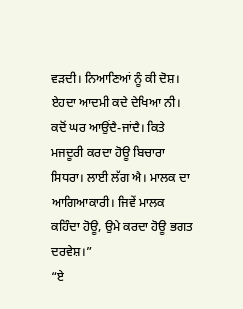ਵੜਦੀ। ਨਿਆਣਿਆਂ ਨੂੰ ਕੀ ਦੋਸ਼। ਏਹਦਾ ਆਦਮੀ ਕਦੇ ਦੇਖਿਆ ਨੀ। ਕਦੋਂ ਘਰ ਆਉਂਦੈ-ਜਾਂਦੈ। ਕਿਤੇ ਮਜਦੂਰੀ ਕਰਦਾ ਹੋਊ ਬਿਚਾਰਾ ਸਿਧਰਾ। ਲਾਈ ਲੱਗ ਐ। ਮਾਲਕ ਦਾ ਆਗਿਆਕਾਰੀ। ਜਿਵੇਂ ਮਾਲਕ ਕਹਿੰਦਾ ਹੋਊ, ਉਮੇ ਕਰਦਾ ਹੋਊ ਭਗਤ ਦਰਵੇਸ਼।”
“ਏ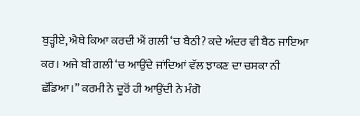ਬੁੜ੍ਹੀਏ, ਐਥੇ ਕਿਆ ਕਰਦੀ ਐਂ ਗਲੀ ‘ਚ ਬੈਠੀ? ਕਦੇ ਅੰਦਰ ਵੀ ਬੈਠ ਜਾਇਆ ਕਰ। ਅਜੇ ਬੀ ਗਲੀ ‘ਚ ਆਉਂਦੇ ਜਾਂਦਿਆਂ ਵੱਲ ਝਾਕਣ ਦਾ ਚਸਕਾ ਨੀ ਛੱਡਿਆ।” ਕਰਮੀ ਨੇ ਦੂਰੋਂ ਹੀ ਆਉਂਦੀ ਨੇ ਮੰਗੋ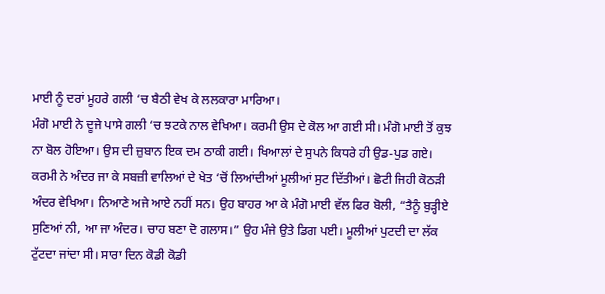ਮਾਈ ਨੂੰ ਦਰਾਂ ਮੂਹਰੇ ਗਲੀ ‘ਚ ਬੈਠੀ ਵੇਖ ਕੇ ਲਲਕਾਰਾ ਮਾਰਿਆ।
ਮੰਗੋ ਮਾਈ ਨੇ ਦੂਜੇ ਪਾਸੇ ਗਲੀ ‘ਚ ਝਟਕੇ ਨਾਲ ਵੇਖਿਆ। ਕਰਮੀ ਉਸ ਦੇ ਕੋਲ ਆ ਗਈ ਸੀ। ਮੰਗੋ ਮਾਈ ਤੋਂ ਕੁਝ ਨਾ ਬੋਲ ਹੋਇਆ। ਉਸ ਦੀ ਜ਼ੁਬਾਨ ਇਕ ਦਮ ਠਾਕੀ ਗਈ। ਖਿਆਲਾਂ ਦੇ ਸੁਪਨੇ ਕਿਧਰੇ ਹੀ ਉਡ-ਪੁਡ ਗਏ।
ਕਰਮੀ ਨੇ ਅੰਦਰ ਜਾ ਕੇ ਸਬਜ਼ੀ ਵਾਲਿਆਂ ਦੇ ਖੇਤ ‘ਚੋਂ ਲਿਆਂਦੀਆਂ ਮੂਲੀਆਂ ਸੁਟ ਦਿੱਤੀਆਂ। ਛੋਟੀ ਜਿਹੀ ਕੋਠੜੀ ਅੰਦਰ ਵੇਖਿਆ। ਨਿਆਣੇ ਅਜੇ ਆਏ ਨਹੀਂ ਸਨ। ਉਹ ਬਾਹਰ ਆ ਕੇ ਮੰਗੋ ਮਾਈ ਵੱਲ ਫਿਰ ਬੋਲੀ, “ਤੈਨੂੰ ਬੁੜ੍ਹੀਏ ਸੁਣਿਆਂ ਨੀ, ਆ ਜਾ ਅੰਦਰ। ਚਾਹ ਬਣਾ ਦੋ ਗਲਾਸ।” ਉਹ ਮੰਜੇ ਉਤੇ ਡਿਗ ਪਈ। ਮੂਲੀਆਂ ਪੁਟਦੀ ਦਾ ਲੱਕ ਟੁੱਟਦਾ ਜਾਂਦਾ ਸੀ। ਸਾਰਾ ਦਿਨ ਕੋਡੀ ਕੋਡੀ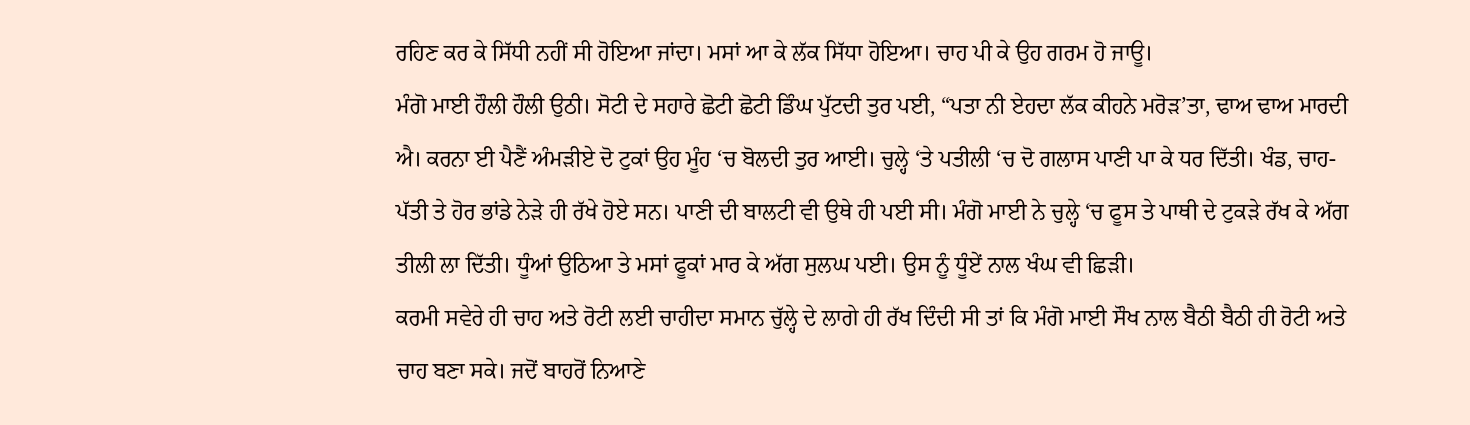ਰਹਿਣ ਕਰ ਕੇ ਸਿੱਧੀ ਨਹੀਂ ਸੀ ਹੋਇਆ ਜਾਂਦਾ। ਮਸਾਂ ਆ ਕੇ ਲੱਕ ਸਿੱਧਾ ਹੋਇਆ। ਚਾਹ ਪੀ ਕੇ ਉਹ ਗਰਮ ਹੋ ਜਾਊ।
ਮੰਗੋ ਮਾਈ ਹੌਲੀ ਹੌਲੀ ਉਠੀ। ਸੋਟੀ ਦੇ ਸਹਾਰੇ ਛੋਟੀ ਛੋਟੀ ਡਿੰਘ ਪੁੱਟਦੀ ਤੁਰ ਪਈ, “ਪਤਾ ਨੀ ਏਹਦਾ ਲੱਕ ਕੀਹਨੇ ਮਰੋੜ’ਤਾ, ਢਾਅ ਢਾਅ ਮਾਰਦੀ ਐ। ਕਰਨਾ ਈ ਪੈਣੈਂ ਅੰਮੜੀਏ ਦੋ ਟੁਕਾਂ ਉਹ ਮੂੰਹ ‘ਚ ਬੋਲਦੀ ਤੁਰ ਆਈ। ਚੁਲ੍ਹੇ ‘ਤੇ ਪਤੀਲੀ ‘ਚ ਦੋ ਗਲਾਸ ਪਾਣੀ ਪਾ ਕੇ ਧਰ ਦਿੱਤੀ। ਖੰਡ, ਚਾਹ-ਪੱਤੀ ਤੇ ਹੋਰ ਭਾਂਡੇ ਨੇੜੇ ਹੀ ਰੱਖੇ ਹੋਏ ਸਨ। ਪਾਣੀ ਦੀ ਬਾਲਟੀ ਵੀ ਉਥੇ ਹੀ ਪਈ ਸੀ। ਮੰਗੋ ਮਾਈ ਨੇ ਚੁਲ੍ਹੇ ‘ਚ ਫੂਸ ਤੇ ਪਾਥੀ ਦੇ ਟੁਕੜੇ ਰੱਖ ਕੇ ਅੱਗ ਤੀਲੀ ਲਾ ਦਿੱਤੀ। ਧੂੰਆਂ ਉਠਿਆ ਤੇ ਮਸਾਂ ਫੂਕਾਂ ਮਾਰ ਕੇ ਅੱਗ ਸੁਲਘ ਪਈ। ਉਸ ਨੂੰ ਧੂੰਏਂ ਨਾਲ ਖੰਘ ਵੀ ਛਿੜੀ।
ਕਰਮੀ ਸਵੇਰੇ ਹੀ ਚਾਹ ਅਤੇ ਰੋਟੀ ਲਈ ਚਾਹੀਦਾ ਸਮਾਨ ਚੁੱਲ੍ਹੇ ਦੇ ਲਾਗੇ ਹੀ ਰੱਖ ਦਿੰਦੀ ਸੀ ਤਾਂ ਕਿ ਮੰਗੋ ਮਾਈ ਸੌਖ ਨਾਲ ਬੈਠੀ ਬੈਠੀ ਹੀ ਰੋਟੀ ਅਤੇ ਚਾਹ ਬਣਾ ਸਕੇ। ਜਦੋਂ ਬਾਹਰੋਂ ਨਿਆਣੇ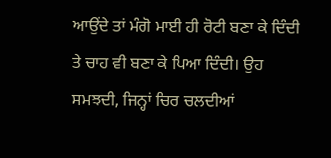ਆਉਂਦੇ ਤਾਂ ਮੰਗੋ ਮਾਈ ਹੀ ਰੋਟੀ ਬਣਾ ਕੇ ਦਿੰਦੀ ਤੇ ਚਾਹ ਵੀ ਬਣਾ ਕੇ ਪਿਆ ਦਿੰਦੀ। ਉਹ ਸਮਝਦੀ, ਜਿਨ੍ਹਾਂ ਚਿਰ ਚਲਦੀਆਂ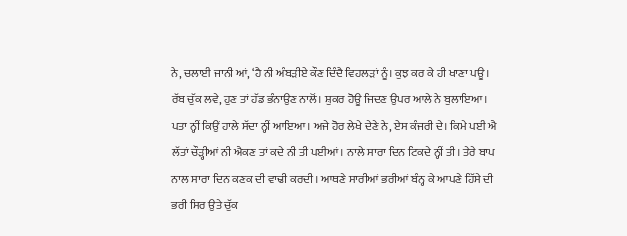ਨੇ, ਚਲਾਈ ਜਾਨੀ ਆਂ, ‘ਹੈ ਨੀ ਅੰਬੜੀਏ ਕੌਣ ਦਿੰਦੈ ਵਿਹਲੜਾਂ ਨੂੰ। ਕੁਝ ਕਰ ਕੇ ਹੀ ਖਾਣਾ ਪਊ। ਰੱਬ ਚੁੱਕ ਲਵੇ, ਹੁਣ ਤਾਂ ਹੱਡ ਭੰਨਾਉਣ ਨਾਲੋਂ। ਸ਼ੁਕਰ ਹੋਊ ਜਿਦਣ ਉਪਰ ਆਲੇ ਨੇ ਬੁਲਾਇਆ। ਪਤਾ ਨ੍ਹੀਂ ਕਿਉਂ ਹਾਲੇ ਸੱਦਾ ਨ੍ਹੀਂ ਆਇਆ। ਅਜੇ ਹੋਰ ਲੇਖੇ ਦੇਣੇ ਨੇ, ਏਸ ਕੰਜਰੀ ਦੇ। ਕਿਮੇ ਪਈ ਐ ਲੱਤਾਂ ਚੌੜ੍ਹੀਆਂ ਨੀ ਐਕਣ ਤਾਂ ਕਦੇ ਨੀ ਤੀ ਪਈਆਂ। ਨਾਲੇ ਸਾਰਾ ਦਿਨ ਟਿਕਦੇ ਨ੍ਹੀਂ ਤੀ। ਤੇਰੇ ਬਾਪ ਨਾਲ ਸਾਰਾ ਦਿਨ ਕਣਕ ਦੀ ਵਾਢੀ ਕਰਦੀ। ਆਥਣੇ ਸਾਰੀਆਂ ਭਰੀਆਂ ਬੰਨ੍ਹ ਕੇ ਆਪਣੇ ਹਿੱਸੇ ਦੀ ਭਰੀ ਸਿਰ ਉਤੇ ਚੁੱਕ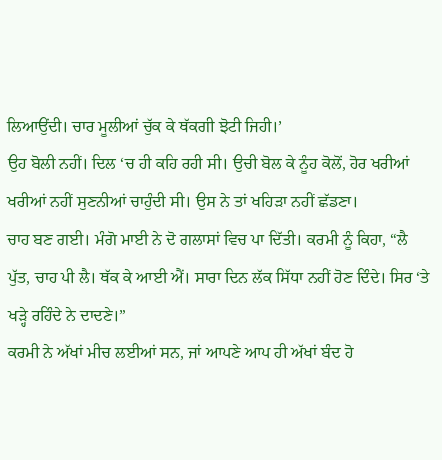ਲਿਆਉਂਦੀ। ਚਾਰ ਮੂਲੀਆਂ ਚੁੱਕ ਕੇ ਥੱਕਗੀ ਝੋਟੀ ਜਿਹੀ।’
ਉਹ ਬੋਲੀ ਨਹੀਂ। ਦਿਲ ‘ਚ ਹੀ ਕਹਿ ਰਹੀ ਸੀ। ਉਚੀ ਬੋਲ ਕੇ ਨੂੰਹ ਕੋਲੋਂ, ਹੋਰ ਖਰੀਆਂ ਖਰੀਆਂ ਨਹੀਂ ਸੁਣਨੀਆਂ ਚਾਹੁੰਦੀ ਸੀ। ਉਸ ਨੇ ਤਾਂ ਖਹਿੜਾ ਨਹੀਂ ਛੱਡਣਾ।
ਚਾਹ ਬਣ ਗਈ। ਮੰਗੋ ਮਾਈ ਨੇ ਦੋ ਗਲਾਸਾਂ ਵਿਚ ਪਾ ਦਿੱਤੀ। ਕਰਮੀ ਨੂੰ ਕਿਹਾ, “ਲੈ ਪੁੱਤ, ਚਾਹ ਪੀ ਲੈ। ਥੱਕ ਕੇ ਆਈ ਐਂ। ਸਾਰਾ ਦਿਨ ਲੱਕ ਸਿੱਧਾ ਨਹੀਂ ਹੋਣ ਦਿੰਦੇ। ਸਿਰ ‘ਤੇ ਖੜ੍ਹੇ ਰਹਿੰਦੇ ਨੇ ਦਾਦਣੇ।”
ਕਰਮੀ ਨੇ ਅੱਖਾਂ ਮੀਚ ਲਈਆਂ ਸਨ, ਜਾਂ ਆਪਣੇ ਆਪ ਹੀ ਅੱਖਾਂ ਬੰਦ ਹੋ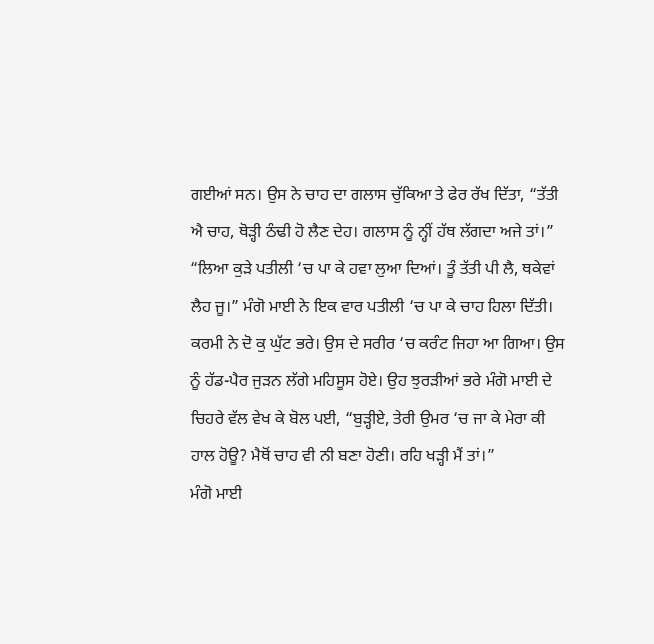ਗਈਆਂ ਸਨ। ਉਸ ਨੇ ਚਾਹ ਦਾ ਗਲਾਸ ਚੁੱਕਿਆ ਤੇ ਫੇਰ ਰੱਖ ਦਿੱਤਾ, “ਤੱਤੀ ਐ ਚਾਹ, ਥੋੜ੍ਹੀ ਠੰਢੀ ਹੋ ਲੈਣ ਦੇਹ। ਗਲਾਸ ਨੂੰ ਨ੍ਹੀਂ ਹੱਥ ਲੱਗਦਾ ਅਜੇ ਤਾਂ।”
“ਲਿਆ ਕੁੜੇ ਪਤੀਲੀ ‘ਚ ਪਾ ਕੇ ਹਵਾ ਲੁਆ ਦਿਆਂ। ਤੂੰ ਤੱਤੀ ਪੀ ਲੈ, ਥਕੇਵਾਂ ਲੈਹ ਜੂ।” ਮੰਗੋ ਮਾਈ ਨੇ ਇਕ ਵਾਰ ਪਤੀਲੀ ‘ਚ ਪਾ ਕੇ ਚਾਹ ਹਿਲਾ ਦਿੱਤੀ।
ਕਰਮੀ ਨੇ ਦੋ ਕੁ ਘੁੱਟ ਭਰੇ। ਉਸ ਦੇ ਸਰੀਰ ‘ਚ ਕਰੰਟ ਜਿਹਾ ਆ ਗਿਆ। ਉਸ ਨੂੰ ਹੱਡ-ਪੈਰ ਜੁੜਨ ਲੱਗੇ ਮਹਿਸੂਸ ਹੋਏ। ਉਹ ਝੁਰੜੀਆਂ ਭਰੇ ਮੰਗੋ ਮਾਈ ਦੇ ਚਿਹਰੇ ਵੱਲ ਵੇਖ ਕੇ ਬੋਲ ਪਈ, “ਬੁੜ੍ਹੀਏ, ਤੇਰੀ ਉਮਰ ‘ਚ ਜਾ ਕੇ ਮੇਰਾ ਕੀ ਹਾਲ ਹੋਊ? ਮੈਥੋਂ ਚਾਹ ਵੀ ਨੀ ਬਣਾ ਹੋਣੀ। ਰਹਿ ਖੜ੍ਹੀ ਮੈਂ ਤਾਂ।”
ਮੰਗੋ ਮਾਈ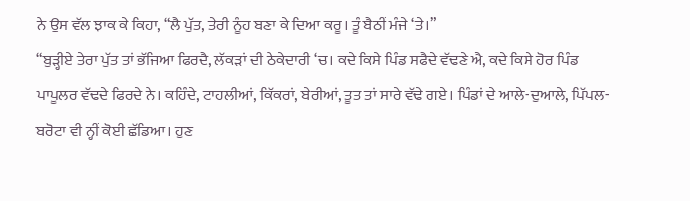ਨੇ ਉਸ ਵੱਲ ਝਾਕ ਕੇ ਕਿਹਾ, “ਲੈ ਪੁੱਤ, ਤੇਰੀ ਨੂੰਹ ਬਣਾ ਕੇ ਦਿਆ ਕਰੂ। ਤੂੰ ਬੈਠੀਂ ਮੰਜੇ ‘ਤੇ।”
“ਬੁੜ੍ਹੀਏ ਤੇਰਾ ਪੁੱਤ ਤਾਂ ਭੱਜਿਆ ਫਿਰਦੈ, ਲੱਕੜਾਂ ਦੀ ਠੇਕੇਦਾਰੀ ‘ਚ। ਕਦੇ ਕਿਸੇ ਪਿੰਡ ਸਫੈਦੇ ਵੱਢਣੇ ਐ, ਕਦੇ ਕਿਸੇ ਹੋਰ ਪਿੰਡ ਪਾਪੂਲਰ ਵੱਢਦੇ ਫਿਰਦੇ ਨੇ। ਕਹਿੰਦੇ, ਟਾਹਲੀਆਂ, ਕਿੱਕਰਾਂ, ਬੇਰੀਆਂ, ਤੂਤ ਤਾਂ ਸਾਰੇ ਵੱਢੇ ਗਏ। ਪਿੰਡਾਂ ਦੇ ਆਲੇ-ਦੁਆਲੇ, ਪਿੱਪਲ-ਬਰੋਟਾ ਵੀ ਨ੍ਹੀਂ ਕੋਈ ਛੱਡਿਆ। ਹੁਣ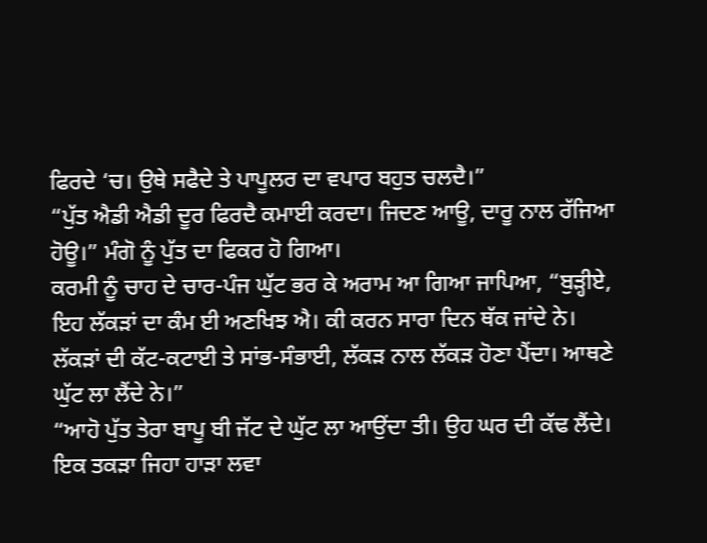ਫਿਰਦੇ ‘ਚ। ਉਥੇ ਸਫੈਦੇ ਤੇ ਪਾਪੂਲਰ ਦਾ ਵਪਾਰ ਬਹੁਤ ਚਲਦੈ।”
“ਪੁੱਤ ਐਡੀ ਐਡੀ ਦੂਰ ਫਿਰਦੈ ਕਮਾਈ ਕਰਦਾ। ਜਿਦਣ ਆਊ, ਦਾਰੂ ਨਾਲ ਰੱਜਿਆ ਹੋਊ।” ਮੰਗੋ ਨੂੰ ਪੁੱਤ ਦਾ ਫਿਕਰ ਹੋ ਗਿਆ।
ਕਰਮੀ ਨੂੰ ਚਾਹ ਦੇ ਚਾਰ-ਪੰਜ ਘੁੱਟ ਭਰ ਕੇ ਅਰਾਮ ਆ ਗਿਆ ਜਾਪਿਆ, “ਬੁੜ੍ਹੀਏ, ਇਹ ਲੱਕੜਾਂ ਦਾ ਕੰਮ ਈ ਅਣਖਿਝ ਐ। ਕੀ ਕਰਨ ਸਾਰਾ ਦਿਨ ਥੱਕ ਜਾਂਦੇ ਨੇ। ਲੱਕੜਾਂ ਦੀ ਕੱਟ-ਕਟਾਈ ਤੇ ਸਾਂਭ-ਸੰਭਾਈ, ਲੱਕੜ ਨਾਲ ਲੱਕੜ ਹੋਣਾ ਪੈਂਦਾ। ਆਥਣੇ ਘੁੱਟ ਲਾ ਲੈਂਦੇ ਨੇ।”
“ਆਹੋ ਪੁੱਤ ਤੇਰਾ ਬਾਪੂ ਬੀ ਜੱਟ ਦੇ ਘੁੱਟ ਲਾ ਆਉਂਦਾ ਤੀ। ਉਹ ਘਰ ਦੀ ਕੱਢ ਲੈਂਦੇ। ਇਕ ਤਕੜਾ ਜਿਹਾ ਹਾੜਾ ਲਵਾ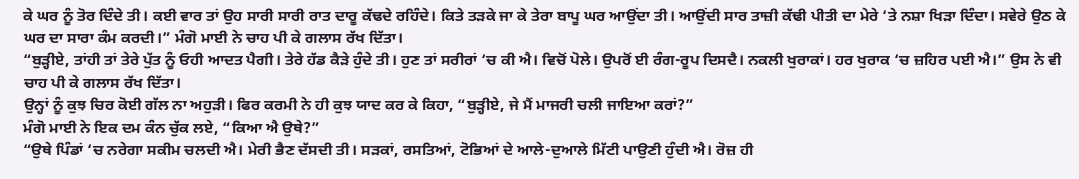ਕੇ ਘਰ ਨੂੰ ਤੋਰ ਦਿੰਦੇ ਤੀ। ਕਈ ਵਾਰ ਤਾਂ ਉਹ ਸਾਰੀ ਸਾਰੀ ਰਾਤ ਦਾਰੂ ਕੱਢਦੇ ਰਹਿੰਦੇ। ਕਿਤੇ ਤੜਕੇ ਜਾ ਕੇ ਤੇਰਾ ਬਾਪੂ ਘਰ ਆਉਂਦਾ ਤੀ। ਆਉਂਦੀ ਸਾਰ ਤਾਜ਼ੀ ਕੱਢੀ ਪੀਤੀ ਦਾ ਮੇਰੇ ‘ਤੇ ਨਸ਼ਾ ਖਿੜਾ ਦਿੰਦਾ। ਸਵੇਰੇ ਉਠ ਕੇ ਘਰ ਦਾ ਸਾਰਾ ਕੰਮ ਕਰਦੀ।” ਮੰਗੋ ਮਾਈ ਨੇ ਚਾਹ ਪੀ ਕੇ ਗਲਾਸ ਰੱਖ ਦਿੱਤਾ।
“ਬੁੜ੍ਹੀਏ, ਤਾਂਹੀ ਤਾਂ ਤੇਰੇ ਪੁੱਤ ਨੂੰ ਓਹੀ ਆਦਤ ਪੈਗੀ। ਤੇਰੇ ਹੱਡ ਕੈੜੇ ਹੁੰਦੇ ਤੀ। ਹੁਣ ਤਾਂ ਸਰੀਰਾਂ ‘ਚ ਕੀ ਐ। ਵਿਚੋਂ ਪੋਲੇ। ਉਪਰੋਂ ਈ ਰੰਗ-ਰੂਪ ਦਿਸਦੈ। ਨਕਲੀ ਖੁਰਾਕਾਂ। ਹਰ ਖੁਰਾਕ ‘ਚ ਜ਼ਹਿਰ ਪਈ ਐ।” ਉਸ ਨੇ ਵੀ ਚਾਹ ਪੀ ਕੇ ਗਲਾਸ ਰੱਖ ਦਿੱਤਾ।
ਉਨ੍ਹਾਂ ਨੂੰ ਕੁਝ ਚਿਰ ਕੋਈ ਗੱਲ ਨਾ ਅਹੁੜੀ। ਫਿਰ ਕਰਮੀ ਨੇ ਹੀ ਕੁਝ ਯਾਦ ਕਰ ਕੇ ਕਿਹਾ, “ਬੁੜ੍ਹੀਏ, ਜੇ ਮੈਂ ਮਾਜਰੀ ਚਲੀ ਜਾਇਆ ਕਰਾਂ?”
ਮੰਗੋ ਮਾਈ ਨੇ ਇਕ ਦਮ ਕੰਨ ਚੁੱਕ ਲਏ, “ਕਿਆ ਐ ਉਥੇ?”
“ਉਥੇ ਪਿੰਡਾਂ ‘ਚ ਨਰੇਗਾ ਸਕੀਮ ਚਲਦੀ ਐ। ਮੇਰੀ ਭੈਣ ਦੱਸਦੀ ਤੀ। ਸੜਕਾਂ, ਰਸਤਿਆਂ, ਟੋਭਿਆਂ ਦੇ ਆਲੇ-ਦੁਆਲੇ ਮਿੱਟੀ ਪਾਉਣੀ ਹੁੰਦੀ ਐ। ਰੋਜ਼ ਹੀ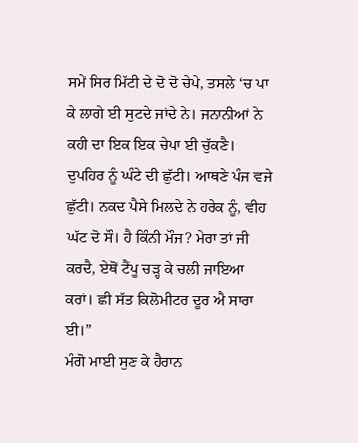ਸਮੇਂ ਸਿਰ ਮਿੱਟੀ ਦੇ ਦੋ ਦੋ ਚੇਪੇ, ਤਸਲੇ ‘ਚ ਪਾ ਕੇ ਲਾਗੇ ਈ ਸੁਟਦੇ ਜਾਂਦੇ ਨੇ। ਜਨਾਨੀਆਂ ਨੇ ਕਹੀ ਦਾ ਇਕ ਇਕ ਚੇਪਾ ਈ ਚੁੱਕਣੈ। ਦੁਪਹਿਰ ਨੂੰ ਘੰਟੇ ਦੀ ਛੁੱਟੀ। ਆਥਣੇ ਪੰਜ ਵਜੇ ਛੁੱਟੀ। ਨਕਦ ਪੈਸੇ ਮਿਲਦੇ ਨੇ ਹਰੇਕ ਨੂੰ, ਵੀਹ ਘੱਟ ਦੋ ਸੌ। ਹੈ ਕਿੰਨੀ ਮੌਜ? ਮੇਰਾ ਤਾਂ ਜੀ ਕਰਦੈ, ਏਥੋਂ ਟੈਂਪੂ ਚੜ੍ਹ ਕੇ ਚਲੀ ਜਾਇਆ ਕਰਾਂ। ਛੀ ਸੱਤ ਕਿਲੋਮੀਟਰ ਦੂਰ ਐ ਸਾਰਾ ਈ।”
ਮੰਗੋ ਮਾਈ ਸੁਣ ਕੇ ਹੈਰਾਨ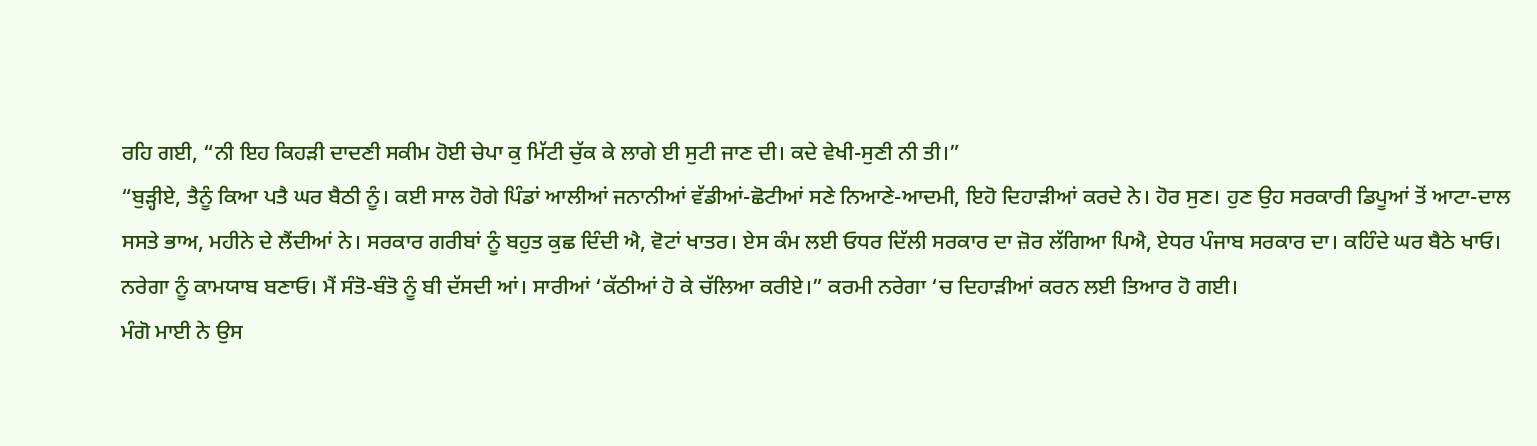ਰਹਿ ਗਈ, “ਨੀ ਇਹ ਕਿਹੜੀ ਦਾਦਣੀ ਸਕੀਮ ਹੋਈ ਚੇਪਾ ਕੁ ਮਿੱਟੀ ਚੁੱਕ ਕੇ ਲਾਗੇ ਈ ਸੁਟੀ ਜਾਣ ਦੀ। ਕਦੇ ਵੇਖੀ-ਸੁਣੀ ਨੀ ਤੀ।”
“ਬੁੜ੍ਹੀਏ, ਤੈਨੂੰ ਕਿਆ ਪਤੈ ਘਰ ਬੈਠੀ ਨੂੰ। ਕਈ ਸਾਲ ਹੋਗੇ ਪਿੰਡਾਂ ਆਲੀਆਂ ਜਨਾਨੀਆਂ ਵੱਡੀਆਂ-ਛੋਟੀਆਂ ਸਣੇ ਨਿਆਣੇ-ਆਦਮੀ, ਇਹੋ ਦਿਹਾੜੀਆਂ ਕਰਦੇ ਨੇ। ਹੋਰ ਸੁਣ। ਹੁਣ ਉਹ ਸਰਕਾਰੀ ਡਿਪੂਆਂ ਤੋਂ ਆਟਾ-ਦਾਲ ਸਸਤੇ ਭਾਅ, ਮਹੀਨੇ ਦੇ ਲੈਂਦੀਆਂ ਨੇ। ਸਰਕਾਰ ਗਰੀਬਾਂ ਨੂੰ ਬਹੁਤ ਕੁਛ ਦਿੰਦੀ ਐ, ਵੋਟਾਂ ਖਾਤਰ। ਏਸ ਕੰਮ ਲਈ ਓਧਰ ਦਿੱਲੀ ਸਰਕਾਰ ਦਾ ਜ਼ੋਰ ਲੱਗਿਆ ਪਿਐ, ਏਧਰ ਪੰਜਾਬ ਸਰਕਾਰ ਦਾ। ਕਹਿੰਦੇ ਘਰ ਬੈਠੇ ਖਾਓ। ਨਰੇਗਾ ਨੂੰ ਕਾਮਯਾਬ ਬਣਾਓ। ਮੈਂ ਸੰਤੋ-ਬੰਤੋ ਨੂੰ ਬੀ ਦੱਸਦੀ ਆਂ। ਸਾਰੀਆਂ ‘ਕੱਠੀਆਂ ਹੋ ਕੇ ਚੱਲਿਆ ਕਰੀਏ।” ਕਰਮੀ ਨਰੇਗਾ ‘ਚ ਦਿਹਾੜੀਆਂ ਕਰਨ ਲਈ ਤਿਆਰ ਹੋ ਗਈ।
ਮੰਗੋ ਮਾਈ ਨੇ ਉਸ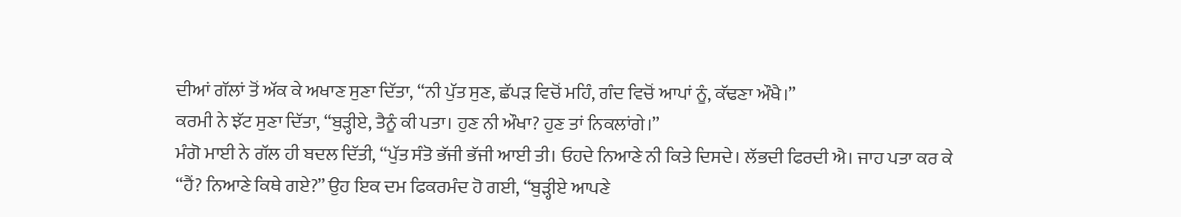ਦੀਆਂ ਗੱਲਾਂ ਤੋਂ ਅੱਕ ਕੇ ਅਖਾਣ ਸੁਣਾ ਦਿੱਤਾ, “ਨੀ ਪੁੱਤ ਸੁਣ, ਛੱਪੜ ਵਿਚੋਂ ਮਹਿੰ, ਗੰਦ ਵਿਚੋਂ ਆਪਾਂ ਨੂੰ, ਕੱਢਣਾ ਔਖੈ।”
ਕਰਮੀ ਨੇ ਝੱਟ ਸੁਣਾ ਦਿੱਤਾ, “ਬੁੜ੍ਹੀਏ, ਤੈਨੂੰ ਕੀ ਪਤਾ। ਹੁਣ ਨੀ ਔਖਾ? ਹੁਣ ਤਾਂ ਨਿਕਲਾਂਗੇ।”
ਮੰਗੋ ਮਾਈ ਨੇ ਗੱਲ ਹੀ ਬਦਲ ਦਿੱਤੀ, “ਪੁੱਤ ਸੰਤੋ ਭੱਜੀ ਭੱਜੀ ਆਈ ਤੀ। ਓਹਦੇ ਨਿਆਣੇ ਨੀ ਕਿਤੇ ਦਿਸਦੇ। ਲੱਭਦੀ ਫਿਰਦੀ ਐ। ਜਾਹ ਪਤਾ ਕਰ ਕੇ
“ਹੈਂ? ਨਿਆਣੇ ਕਿਥੇ ਗਏ?” ਉਹ ਇਕ ਦਮ ਫਿਕਰਮੰਦ ਹੋ ਗਈ, “ਬੁੜ੍ਹੀਏ ਆਪਣੇ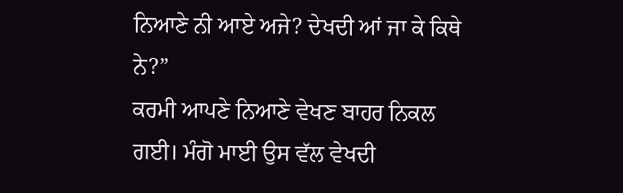ਨਿਆਣੇ ਨੀ ਆਏ ਅਜੇ? ਦੇਖਦੀ ਆਂ ਜਾ ਕੇ ਕਿਥੇ ਨੇ?”
ਕਰਮੀ ਆਪਣੇ ਨਿਆਣੇ ਵੇਖਣ ਬਾਹਰ ਨਿਕਲ ਗਈ। ਮੰਗੋ ਮਾਈ ਉਸ ਵੱਲ ਵੇਖਦੀ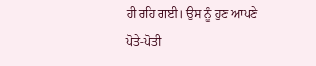ਹੀ ਰਹਿ ਗਈ। ਉਸ ਨੂੰ ਹੁਣ ਆਪਣੇ ਪੋਤੇ-ਪੋਤੀ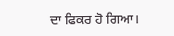ਦਾ ਫਿਕਰ ਹੋ ਗਿਆ।